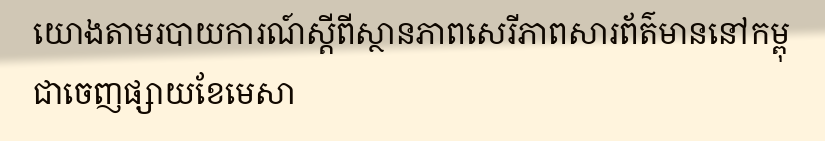យោងតាមរបាយការណ៍ស្តីពីស្ថានភាពសេរីភាពសារព័ត៌មាននៅកម្ពុជាចេញផ្សាយខែមេសា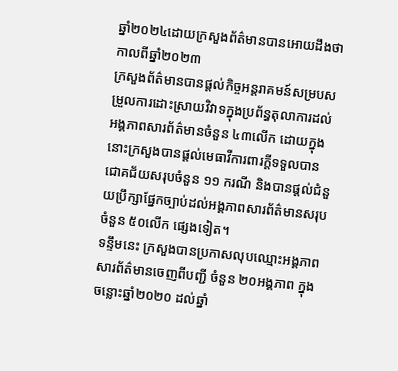ឆ្នាំ២០២៤ដោយក្រសួងព័ត៌មានបានអោយដឹងថា កាលពីឆ្នាំ២០២៣
ក្រសួងព័ត៌មានបានផ្តល់កិច្ចអន្តរាគមន៍សម្របសម្រួលការដោះស្រាយវិវាទក្នុងប្រព័ន្ធតុលាការដល់អង្គភាពសារព័ត៌មានចំនួន ៤៣លើក ដោយក្នុងនោះក្រសួងបានផ្តល់មេធាវីការពារក្តីទទួលបានជោគជ័យសរុបចំនួន ១១ ករណី និងបានផ្តល់ជំនួយប្រឹក្សាផ្នែកច្បាប់ដល់អង្គភាពសារព័ត៌មានសរុបចំនួន ៥០លើក ផ្សេងទៀត។
ទន្ទឹមនេះ ក្រសួងបានប្រកាសលុបឈ្មោះអង្គភាពសារព័ត៌មានចេញពីបញ្ជី ចំនួន ២០អង្គភាព ក្នុងចន្លោះឆ្នាំ២០២០ ដល់ឆ្នាំ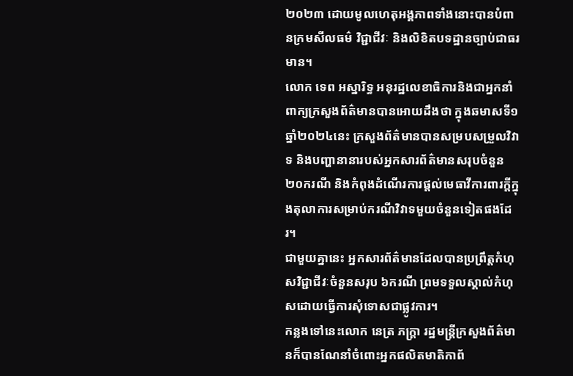២០២៣ ដោយមូលហេតុអង្គភាពទាំងនោះបានបំពានក្រមសីលធម៌ វិជ្ជាជីវៈ និងលិខិតបទដ្ឋានច្បាប់ជាធរមាន។
លោក ទេព អស្នារិទ្ធ អនុរដ្ឋលេខាធិការនិងជាអ្នកនាំពាក្យក្រសួងព័ត៌មានបានអោយដឹងថា ក្នុងឆមាសទី១ ឆ្នាំ២០២៤នេះ ក្រសួងព័ត៌មានបានសម្របសម្រួលវិវាទ និងបញ្ហានានារបស់អ្នកសារព័ត៌មានសរុបចំនួន ២០ករណី និងកំពុងដំណើរការផ្តល់មេធាវីការពារក្តីក្នុងតុលាការសម្រាប់ករណីវិវាទមួយចំនួនទៀតផងដែរ។
ជាមួយគ្នានេះ អ្នកសារព័ត៌មានដែលបានប្រព្រឹត្តកំហុសវិជ្ជាជីវៈចំនួនសរុប ៦ករណី ព្រមទទួលស្គាល់កំហុសដោយធ្វើការសុំទោសជាផ្លូវការ។
កន្លងទៅនេះលោក នេត្រ ភក្ត្រា រដ្ឋមន្ត្រីក្រសួងព័ត៌មានក៏បានណែនាំចំពោះអ្នកផលិតមាតិកាព័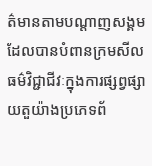ត៌មានតាមបណ្តាញសង្គម ដែលបានបំពានក្រមសីលធម៌វិជ្ជាជីវៈក្នុងការផ្សព្វផ្សាយតួយ៉ាងប្រភេទព័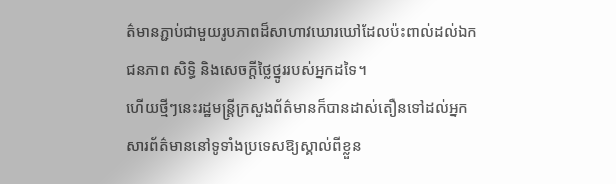ត៌មានភ្ជាប់ជាមួយរូបភាពដ៏សាហាវឃោរឃៅដែលប៉ះពាល់ដល់ឯកជនភាព សិទ្ធិ និងសេចក្តីថ្លៃថ្នូររបស់អ្នកដទៃ។
ហើយថ្មីៗនេះរដ្ឋមន្ត្រីក្រសួងព័ត៌មានក៏បានដាស់តឿនទៅដល់អ្នកសារព័ត៌មាននៅទូទាំងប្រទេសឱ្យស្គាល់ពីខ្លួន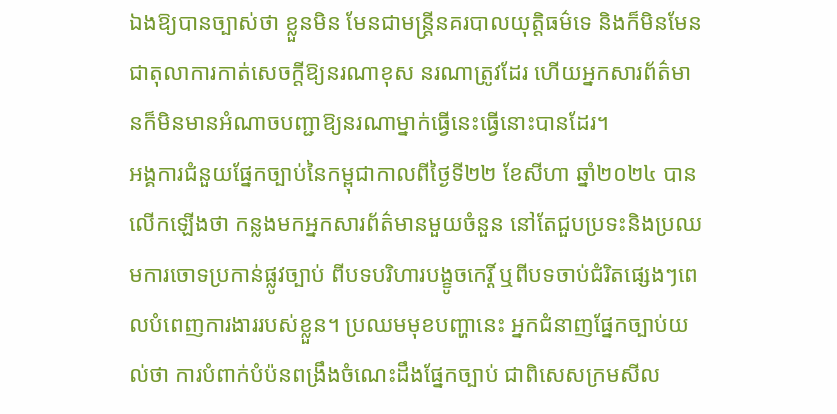ឯងឱ្យបានច្បាស់ថា ខ្លួនមិន មែនជាមន្ត្រីនគរបាលយុត្តិធម៌ទេ និងក៏មិនមែនជាតុលាការកាត់សេចក្តីឱ្យនរណាខុស នរណាត្រូវដែរ ហើយអ្នកសារព័ត៌មានក៏មិនមានអំណាចបញ្ជាឱ្យនរណាម្នាក់ធ្វើនេះធ្វើនោះបានដែរ។
អង្គការជំនួយផ្នែកច្បាប់នៃកម្ពុជាកាលពីថ្ងៃទី២២ ខែសីហា ឆ្នាំ២០២៤ បានលើកឡើងថា កន្លងមកអ្នកសារព័ត៌មានមួយចំនួន នៅតែជួបប្រទះនិងប្រឈមការចោទប្រកាន់ផ្លូវច្បាប់ ពីបទបរិហារបង្ខូចកេរ្តិ៍ ឬពីបទចាប់ជំរិតផ្សេងៗពេលបំពេញការងាររបស់ខ្លួន។ ប្រឈមមុខបញ្ហានេះ អ្នកជំនាញផ្នែកច្បាប់យល់ថា ការបំពាក់បំប៉នពង្រឹងចំណេះដឹងផ្នែកច្បាប់ ជាពិសេសក្រមសីល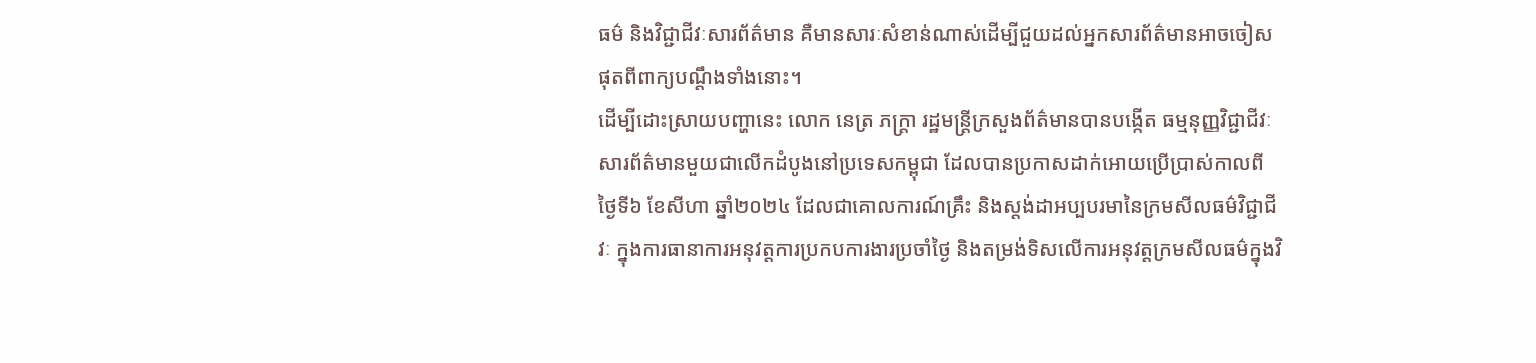ធម៌ និងវិជ្ជាជីវៈសារព័ត៌មាន គឺមានសារៈសំខាន់ណាស់ដើម្បីជួយដល់អ្នកសារព័ត៌មានអាចចៀសផុតពីពាក្យបណ្តឹងទាំងនោះ។
ដើម្បីដោះស្រាយបញ្ហានេះ លោក នេត្រ ភក្ត្រា រដ្ឋមន្ត្រីក្រសួងព័ត៌មានបានបង្កើត ធម្មនុញ្ញវិជ្ជាជីវៈសារព័ត៌មានមួយជាលើកដំបូងនៅប្រទេសកម្ពុជា ដែលបានប្រកាសដាក់អោយប្រើប្រាស់កាលពីថ្ងៃទី៦ ខែសីហា ឆ្នាំ២០២៤ ដែលជាគោលការណ៍គ្រឹះ និងស្តង់ដាអប្បបរមានៃក្រមសីលធម៌វិជ្ជាជីវៈ ក្នុងការធានាការអនុវត្តការប្រកបការងារប្រចាំថ្ងៃ និងតម្រង់ទិសលើការអនុវត្តក្រមសីលធម៌ក្នុងវិ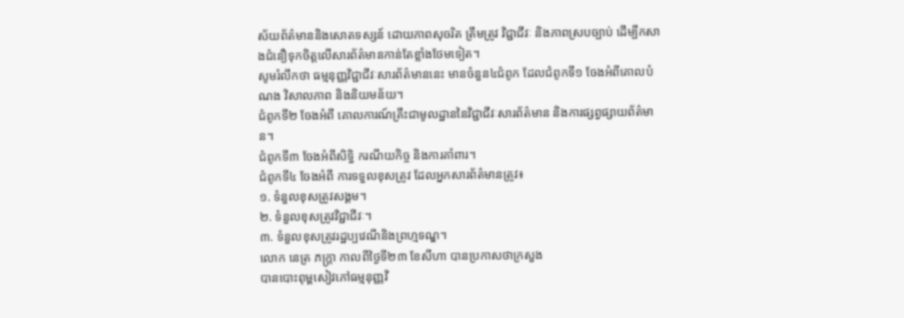ស័យព័ត៌មាននិងសោតទស្សន៍ ដោយភាពសុចរិត ត្រឹមត្រូវ វិជ្ជាជីវៈ និងភាពស្របច្បាប់ ដើម្បីកសាងជំនឿទុកចិត្តលើសារព័ត៌មានកាន់តែខ្លាំងថែមទៀត។
សូមរំលឹកថា ធម្មនុញ្ញវិជ្ជាជីវៈសារព័ត៌មាននេះ មានចំនួន៤ជំពូក ដែលជំពូកទី១ ចែងអំពីគោលបំណង វិសាលភាព និងនិយមន័យ។
ជំពូកទី២ ចែងអំពី គោលការណ៍គ្រឹះជាមូលដ្ឋាននៃវិជ្ជាជីវៈសារព័ត៌មាន និងការផ្សព្វផ្សាយព័ត៌មាន។
ជំពូកទី៣ ចែងអំពីសិទ្ធិ ករណីយកិច្ច និងការគាំពារ។
ជំពូកទី៤ ចែងអំពី ការទទួលខុសត្រូវ ដែលអ្នកសារព័ត៌មានត្រូវ៖
១. ទំនួលខុសត្រូវសង្គម។
២. ទំនួលខុសត្រូវវិជ្ជាជីវៈ។
៣. ទំនួលខុសត្រូវរដ្ឋប្បវេណីនិងព្រហ្មទណ្ឌ។
លោក នេត្រ ភក្ត្រា កាលពីថ្ងៃទី២៣ ខែសីហា បានប្រកាសថាក្រសួង
បានបោះពុម្ពសៀវភៅធម្មនុញ្ញវិ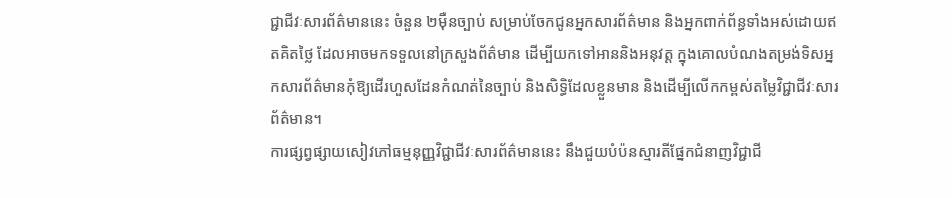ជ្ជាជីវៈសារព័ត៌មាននេះ ចំនួន ២ម៉ឺនច្បាប់ សម្រាប់ចែកជូនអ្នកសារព័ត៌មាន និងអ្នកពាក់ព័ន្ធទាំងអស់ដោយឥតគិតថ្លៃ ដែលអាចមកទទួលនៅក្រសួងព័ត៌មាន ដើម្បីយកទៅអាននិងអនុវត្ត ក្នុងគោលបំណងតម្រង់ទិសអ្នកសារព័ត៌មានកុំឱ្យដើរហួសដែនកំណត់នៃច្បាប់ និងសិទ្ធិដែលខ្លួនមាន និងដើម្បីលើកកម្ពស់តម្លៃវិជ្ជាជីវៈសារព័ត៌មាន។
ការផ្សព្វផ្សាយសៀវភៅធម្មនុញ្ញវិជ្ជាជីវៈសារព័ត៌មាននេះ នឹងជួយបំប៉នស្មារតីផ្នែកជំនាញវិជ្ជាជី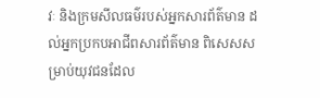វៈ និងក្រមសីលធម៌របស់អ្នកសារព័ត៌មាន ដល់អ្នកប្រកបអាជីពសារព័ត៌មាន ពិសេសសម្រាប់យុវជនដែល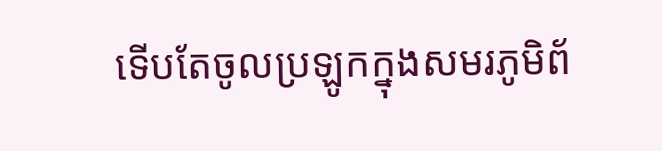ទើបតែចូលប្រឡូកក្នុងសមរភូមិព័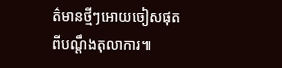ត៌មានថ្មីៗអោយចៀសផុតពីបណ្តឹងតុលាការ៕